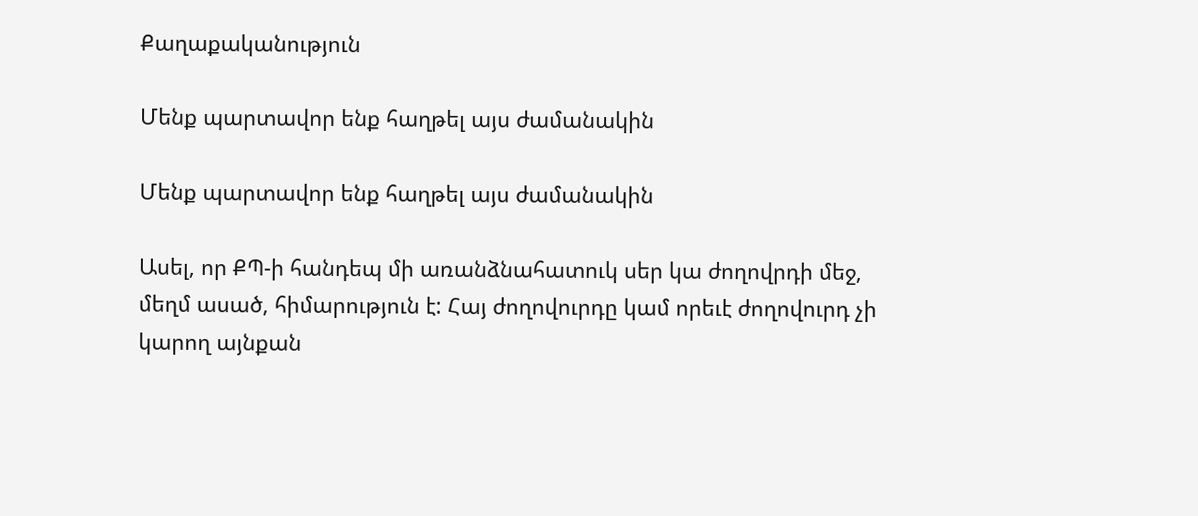Քաղաքականություն

Մենք պարտավոր ենք հաղթել այս ժամանակին

Մենք պարտավոր ենք հաղթել այս ժամանակին

Ասել, որ ՔՊ-ի հանդեպ մի առանձնահատուկ սեր կա ժողովրդի մեջ, մեղմ ասած, հիմարություն է: Հայ ժողովուրդը կամ որեւէ ժողովուրդ չի կարող այնքան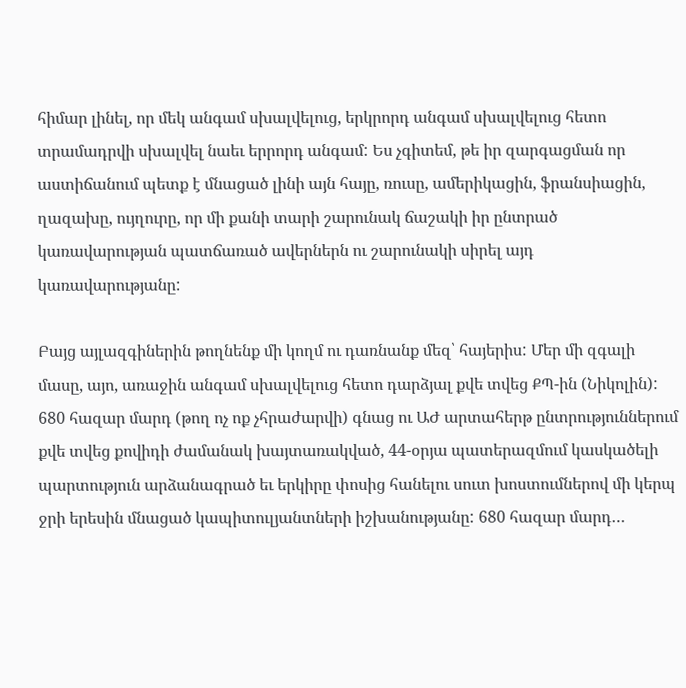հիմար լինել, որ մեկ անգամ սխալվելուց, երկրորդ անգամ սխալվելուց հետո տրամադրվի սխալվել նաեւ երրորդ անգամ: Ես չգիտեմ, թե իր զարգացման որ աստիճանում պետք է մնացած լինի այն հայը, ռուսը, ամերիկացին, ֆրանսիացին, ղազախը, ույղուրը, որ մի քանի տարի շարունակ ճաշակի իր ընտրած կառավարության պատճառած ավերներն ու շարունակի սիրել այդ կառավարությանը:

Բայց այլազգիներին թողնենք մի կողմ ու դառնանք մեզ՝ հայերիս: Մեր մի զգալի մասը, այո, առաջին անգամ սխալվելուց հետո դարձյալ քվե տվեց ՔՊ-ին (Նիկոլին): 680 հազար մարդ (թող ոչ ոք չհրաժարվի) գնաց ու ԱԺ արտահերթ ընտրություններում քվե տվեց քովիդի ժամանակ խայտառակված, 44-օրյա պատերազմում կասկածելի պարտություն արձանագրած եւ երկիրը փոսից հանելու սուտ խոստումներով մի կերպ ջրի երեսին մնացած կապիտուլյանտների իշխանությանը: 680 հազար մարդ…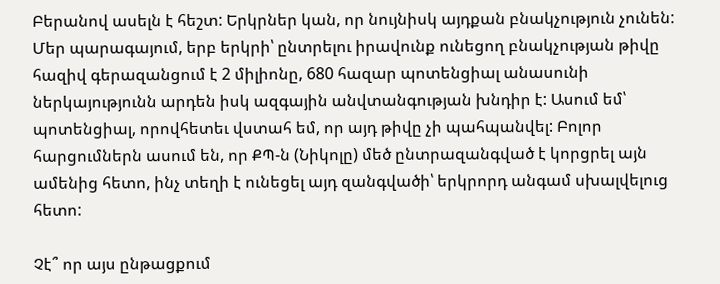Բերանով ասելն է հեշտ: Երկրներ կան, որ նույնիսկ այդքան բնակչություն չունեն: Մեր պարագայում, երբ երկրի՝ ընտրելու իրավունք ունեցող բնակչության թիվը հազիվ գերազանցում է 2 միլիոնը, 680 հազար պոտենցիալ անասունի ներկայությունն արդեն իսկ ազգային անվտանգության խնդիր է: Ասում եմ՝ պոտենցիալ, որովհետեւ վստահ եմ, որ այդ թիվը չի պահպանվել: Բոլոր հարցումներն ասում են, որ ՔՊ-ն (Նիկոլը) մեծ ընտրազանգված է կորցրել այն ամենից հետո, ինչ տեղի է ունեցել այդ զանգվածի՝ երկրորդ անգամ սխալվելուց հետո:

Չէ՞ որ այս ընթացքում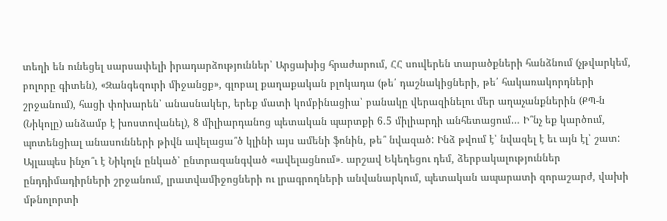տեղի են ունեցել սարսափելի իրադարձություններ՝ Արցախից հրաժարում, ՀՀ սուվերեն տարածքների հանձնում (չթվարկեմ, բոլորը գիտեն), «Զանգեզուրի միջանցք», գլոբալ քաղաքական բլոկադա (թե՛ դաշնակիցների, թե՛ հակառակորդների շրջանում), հացի փոխարեն՝ անասնակեր, երեք մատի կոմբինացիա՝ բանակը վերազինելու մեր աղաչանքներին (ՔՊ-ն (Նիկոլը) անձամբ է խոստովանել), 8 միլիարդանոց պետական պարտքի 6.5 միլիարդի անհետացում… Ի՞նչ եք կարծում, պոտենցիալ անասունների թիվն ավելացա՞ծ կլինի այս ամենի ֆոնին, թե՞ նվազած: Ինձ թվում է՝ նվազել է եւ այն էլ՝ շատ: Այլապես ինչո՞ւ է Նիկոլն ընկած՝ ընտրազանգված «ավելացնում»․ արշավ Եկեղեցու դեմ, ձերբակալություններ ընդդիմադիրների շրջանում, լրատվամիջոցների ու լրագրողների անվանարկում, պետական ապարատի զորաշարժ, վախի մթնոլորտի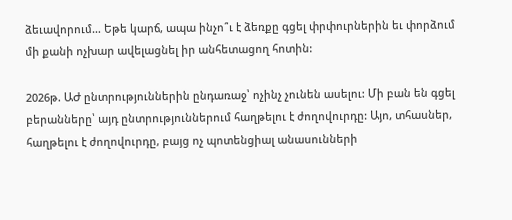ձեւավորում… Եթե կարճ, ապա ինչո՞ւ է ձեռքը գցել փրփուրներին եւ փորձում մի քանի ոչխար ավելացնել իր անհետացող հոտին:

2026թ. ԱԺ ընտրություններին ընդառաջ՝ ոչինչ չունեն ասելու: Մի բան են գցել բերանները՝ այդ ընտրություններում հաղթելու է ժողովուրդը: Այո, տհասներ, հաղթելու է ժողովուրդը, բայց ոչ պոտենցիալ անասունների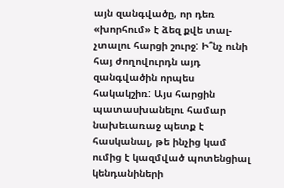այն զանգվածը, որ դեռ «խորհում» է ձեզ քվե տալ-չտալու հարցի շուրջ: Ի՞նչ ունի հայ ժողովուրդն այդ զանգվածին որպես հակակշիռ: Այս հարցին պատասխանելու համար նախեւառաջ պետք է հասկանալ, թե ինչից կամ ումից է կազմված պոտենցիալ կենդանիների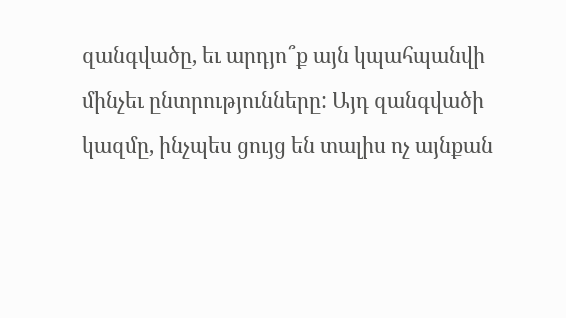զանգվածը, եւ արդյո՞ք այն կպահպանվի մինչեւ ընտրությունները: Այդ զանգվածի կազմը, ինչպես ցույց են տալիս ոչ այնքան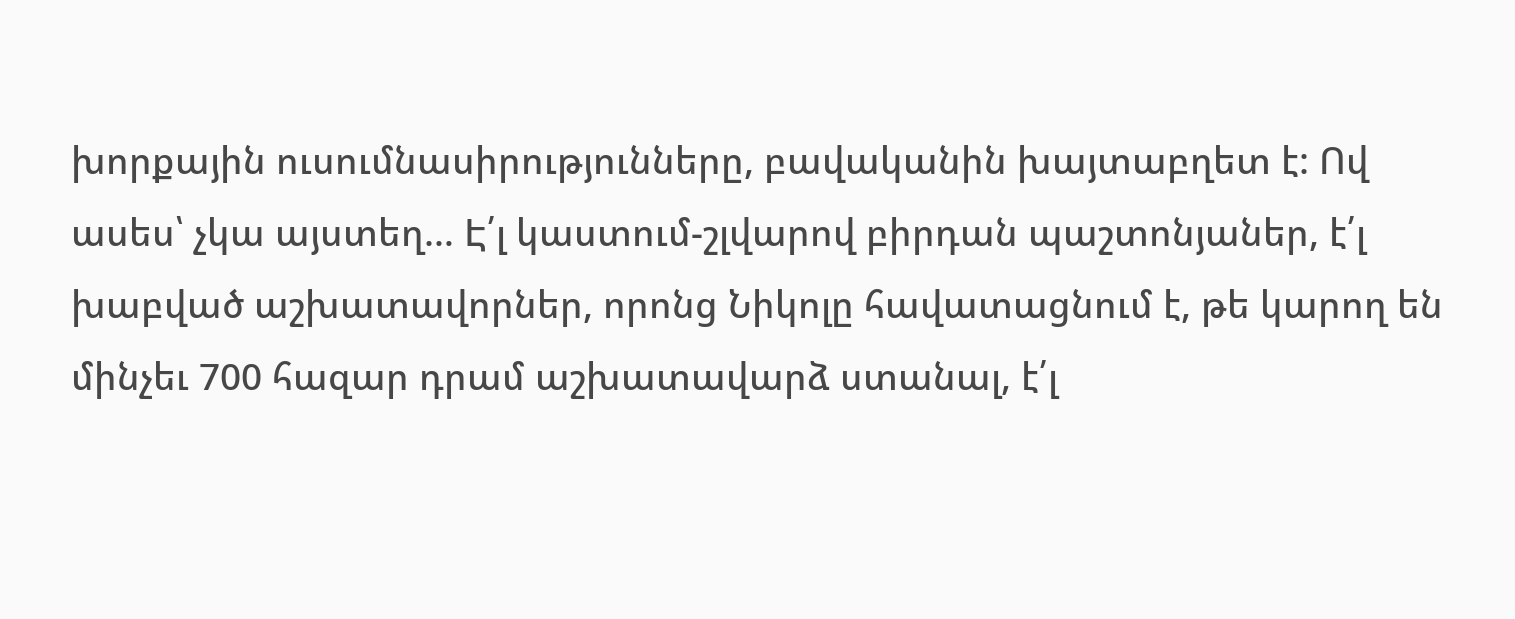խորքային ուսումնասիրությունները, բավականին խայտաբղետ է: Ով ասես՝ չկա այստեղ… Է՛լ կաստում-շլվարով բիրդան պաշտոնյաներ, է՛լ խաբված աշխատավորներ, որոնց Նիկոլը հավատացնում է, թե կարող են մինչեւ 700 հազար դրամ աշխատավարձ ստանալ, է՛լ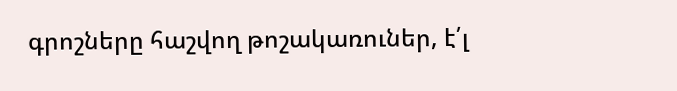գրոշները հաշվող թոշակառուներ, է՛լ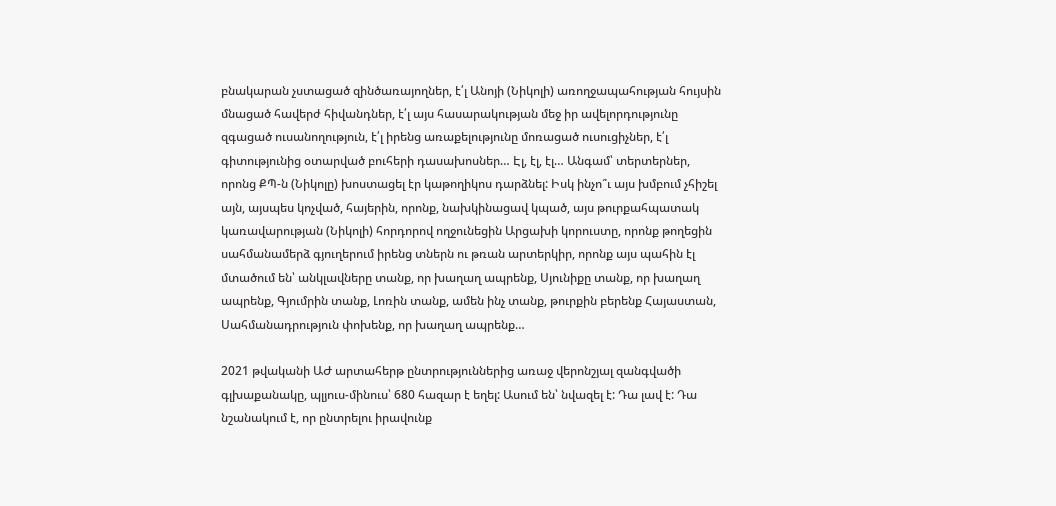բնակարան չստացած զինծառայողներ, է՛լ Անոյի (Նիկոլի) առողջապահության հույսին մնացած հավերժ հիվանդներ, է՛լ այս հասարակության մեջ իր ավելորդությունը զգացած ուսանողություն, է՛լ իրենց առաքելությունը մոռացած ուսուցիչներ, է՛լ գիտությունից օտարված բուհերի դասախոսներ… Էլ, էլ, էլ… Անգամ՝ տերտերներ, որոնց ՔՊ-ն (Նիկոլը) խոստացել էր կաթողիկոս դարձնել: Իսկ ինչո՞ւ այս խմբում չհիշել այն, այսպես կոչված, հայերին, որոնք, նախկինացավ կպած, այս թուրքահպատակ կառավարության (Նիկոլի) հորդորով ողջունեցին Արցախի կորուստը, որոնք թողեցին սահմանամերձ գյուղերում իրենց տներն ու թռան արտերկիր, որոնք այս պահին էլ մտածում են՝ անկլավները տանք, որ խաղաղ ապրենք, Սյունիքը տանք, որ խաղաղ ապրենք, Գյումրին տանք, Լոռին տանք, ամեն ինչ տանք, թուրքին բերենք Հայաստան, Սահմանադրություն փոխենք, որ խաղաղ ապրենք…

2021 թվականի ԱԺ արտահերթ ընտրություններից առաջ վերոնշյալ զանգվածի գլխաքանակը, պլյուս-մինուս՝ 680 հազար է եղել: Ասում են՝ նվազել է: Դա լավ է: Դա նշանակում է, որ ընտրելու իրավունք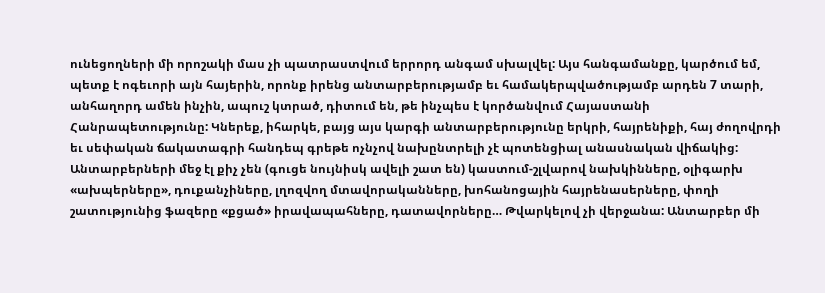ունեցողների մի որոշակի մաս չի պատրաստվում երրորդ անգամ սխալվել: Այս հանգամանքը, կարծում եմ, պետք է ոգեւորի այն հայերին, որոնք իրենց անտարբերությամբ եւ համակերպվածությամբ արդեն 7 տարի, անհաղորդ ամեն ինչին, ապուշ կտրած, դիտում են, թե ինչպես է կործանվում Հայաստանի Հանրապետությունը: Կներեք, իհարկե, բայց այս կարգի անտարբերությունը երկրի, հայրենիքի, հայ ժողովրդի եւ սեփական ճակատագրի հանդեպ գրեթե ոչնչով նախընտրելի չէ պոտենցիալ անասնական վիճակից: Անտարբերների մեջ էլ քիչ չեն (գուցե նույնիսկ ավելի շատ են) կաստում-շլվարով նախկինները, օլիգարխ «ախպերները», դուքանչիները, լղոզվող մտավորականները, խոհանոցային հայրենասերները, փողի շատությունից ֆազերը «քցած» իրավապահները, դատավորները… Թվարկելով չի վերջանա: Անտարբեր մի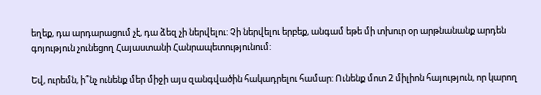եղեք, դա արդարացում չէ, դա ձեզ չի ներվելու: Չի ներվելու երբեք, անգամ եթե մի տխուր օր արթնանանք արդեն գոյություն չունեցող Հայաստանի Հանրապետությունում:

Եվ, ուրեմն, ի՞նչ ունենք մեր միջի այս զանգվածին հակադրելու համար: Ունենք մոտ 2 միլիոն հայություն, որ կարող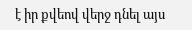է իր քվեով վերջ դնել այս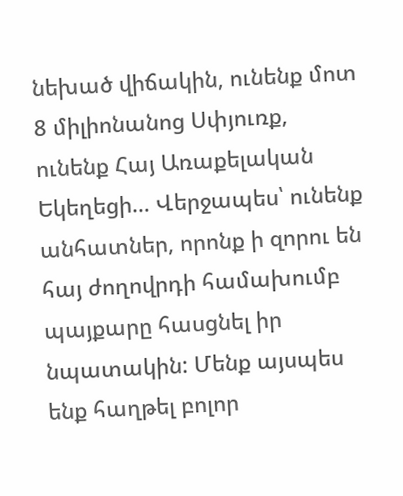նեխած վիճակին, ունենք մոտ 8 միլիոնանոց Սփյուռք, ունենք Հայ Առաքելական Եկեղեցի… Վերջապես՝ ունենք անհատներ, որոնք ի զորու են հայ ժողովրդի համախումբ պայքարը հասցնել իր նպատակին: Մենք այսպես ենք հաղթել բոլոր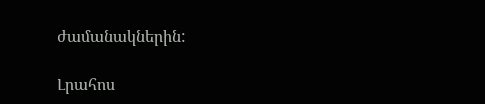ժամանակներին:

Լրահոս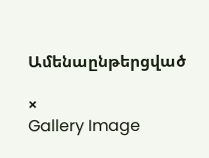Ամենաընթերցված

×
Gallery Image